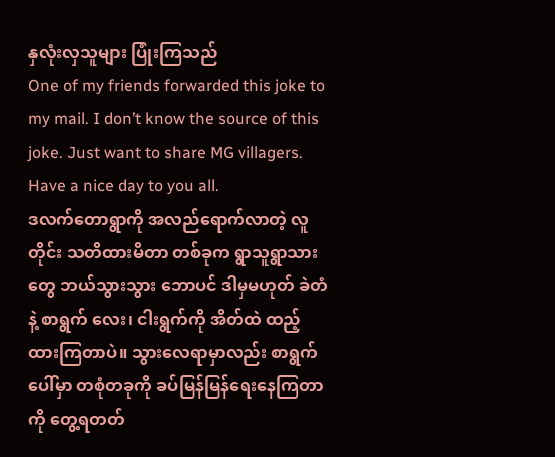နှလုံးလှသူများ ပြုံးကြသည်
One of my friends forwarded this joke to my mail. I don’t know the source of this joke. Just want to share MG villagers. Have a nice day to you all.
ဒလက်တောရွာကို အလည်ရောက်လာတဲ့ လူတိုင်း သတိထားမိတာ တစ်ခုက ရွာသူရွာသားတွေ ဘယ်သွားသွား ဘောပင် ဒါမှမဟုတ် ခဲတံနဲ့ စာရွက် လေး၊ ငါးရွက်ကို အိတ်ထဲ ထည့်ထားကြတာပဲ။ သွားလေရာမှာလည်း စာရွက်ပေါ်မှာ တစုံတခုကို ခပ်မြန်မြန်ရေးနေကြတာကို တွေ့ရတတ်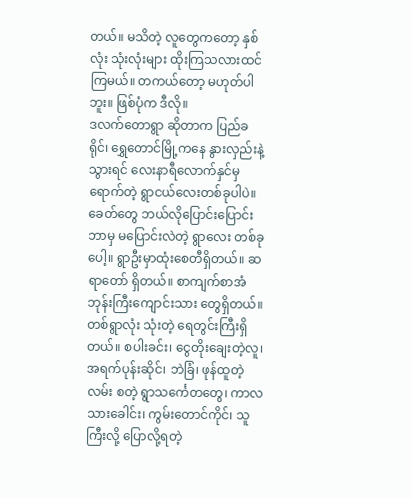တယ်။ မသိတဲ့ လူတွေကတော့ နှစ်လုံး သုံးလုံးများ ထိုးကြသလားထင်ကြမယ်။ တကယ်တော့ မဟုတ်ပါဘူး။ ဖြစ်ပုံက ဒီလို။
ဒလက်တောရွာ ဆိုတာက ပြည်ခရိုင်၊ ရွှေတောင်မြို့ကနေ နွားလှည်းနဲ့သွားရင် လေးနာရီလောက်နှင်မှ ရောက်တဲ့ ရွာငယ်လေးတစ်ခုပါပဲ။ ခေတ်တွေ ဘယ်လိုပြောင်းပြောင်း ဘာမှ မပြောင်းလဲတဲ့ ရွာလေး တစ်ခုပေါ့။ ရွာဦးမှာထုံးစေတီရှိတယ်။ ဆရာတော် ရှိတယ်။ စာကျက်စာအံ ဘုန်းကြီးကျောင်းသား တွေရှိတယ်။ တစ်ရွာလုံး သုံးတဲ့ ရေတွင်းကြီးရှိတယ်။ စပါးခင်း၊ ငွေတိုးချေးတဲ့လူ၊ အရက်ပုန်းဆိုင်၊ ဘဲခြံ၊ ဖုန်ထူတဲ့လမ်း စတဲ့ ရွာသင်္ကေတတွေ၊ ကာလသားခေါင်း၊ ကွမ်းတောင်ကိုင်၊ သူကြီးလို့ ပြောလို့ရတဲ့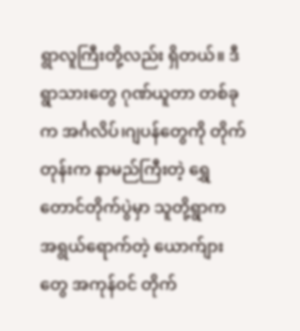ရွာလူကြီးတို့လည်း ရှိတယ်။ ဒီရွာသားတွေ ဂုဏ်ယူတာ တစ်ခုက အင်္ဂလိပ်၊ဂျပန်တွေကို တိုက်တုန်းက နာမည်ကြီးတဲ့ ရွှေတောင်တိုက်ပွဲမှာ သူတို့ရွာက အရွယ်ရောက်တဲ့ ယောက်ျားတွေ အကုန်ဝင် တိုက်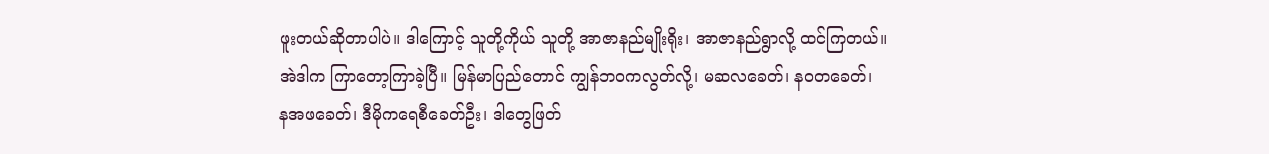ဖူးတယ်ဆိုတာပါပဲ။ ဒါကြောင့် သူတို့ကိုယ် သူတို့ အာဇာနည်မျိုးရိုး၊ အာဇာနည်ရွာလို့ ထင်ကြတယ်။
အဲဒါက ကြာတော့ကြာခဲ့ပြီ။ မြန်မာပြည်တောင် ကျွန်ဘဝကလွတ်လို့၊ မဆလခေတ်၊ နဝတခေတ်၊
နအဖခေတ်၊ ဒီမိုကရေစီခေတ်ဦး၊ ဒါတွေဖြတ်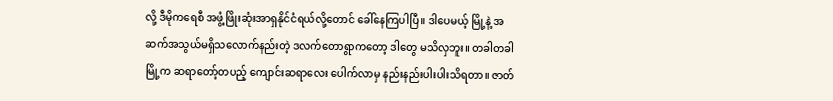လို့ ဒီမိုကရေစီ အဖွံ့ဖြိုးဆုံးအာရှနိုင်ငံရယ်လို့တောင် ခေါ်နေကြပါပြီ။ ဒါပေမယ့် မြို့နဲ့ အဆက်အသွယ်မရှိသလောက်နည်းတဲ့ ဒလက်တောရွာကတော့ ဒါတွေ မသိလှဘူး။ တခါတခါ မြို့က ဆရာတော့်တပည့် ကျောင်းဆရာလေး ပေါက်လာမှ နည်းနည်းပါးပါးသိရတာ။ ဇာတ်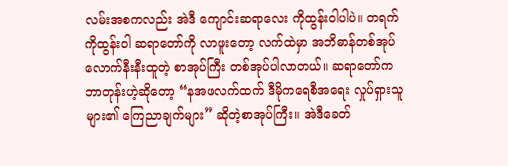လမ်းအစကလည်း အဲဒီ ကျောင်းဆရာလေး ကိုထွန်းဝါပါပဲ။ တရက် ကိုထွန်းဝါ ဆရာတော်ကို လာဖူးတော့ လက်ထဲမှာ အဘိဓာန်တစ်အုပ်လောက်နီးနီးထူတဲ့ စာအုပ်ကြီး တစ်အုပ်ပါလာတယ်။ ဆရာတော်က ဘာတုန်းဟဲ့ဆိုတော့ “နအဖလက်ထက် ဒီမိုကရေစီအရေး လှုပ်ရှားသူများ၏ ကြေညာချက်များ” ဆိုတဲ့စာအုပ်ကြီး။ အဲဒီခေတ်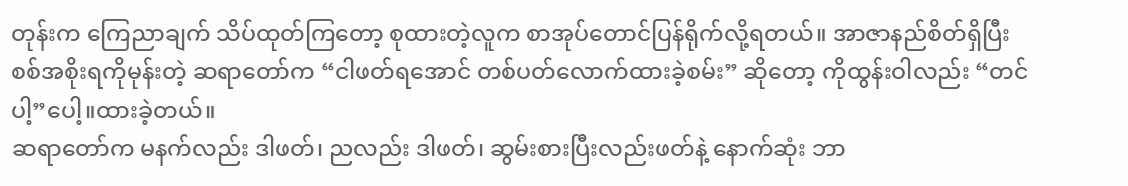တုန်းက ကြေညာချက် သိပ်ထုတ်ကြတော့ စုထားတဲ့လူက စာအုပ်တောင်ပြန်ရိုက်လို့ရတယ်။ အာဇာနည်စိတ်ရှိပြီး စစ်အစိုးရကိုမုန်းတဲ့ ဆရာတော်က “ငါဖတ်ရအောင် တစ်ပတ်လောက်ထားခဲ့စမ်း” ဆိုတော့ ကိုထွန်းဝါလည်း “တင်ပါ့”ပေါ့။ထားခဲ့တယ်။
ဆရာတော်က မနက်လည်း ဒါဖတ်၊ ညလည်း ဒါဖတ်၊ ဆွမ်းစားပြီးလည်းဖတ်နဲ့ နောက်ဆုံး ဘာ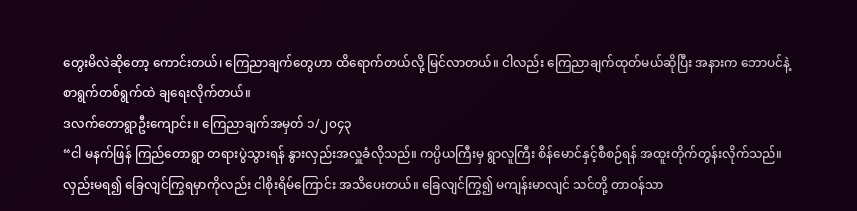တွေးမိလဲဆိုတော့ ကောင်းတယ်၊ ကြေညာချက်တွေဟာ ထိရောက်တယ်လို့ မြင်လာတယ်။ ငါလည်း ကြေညာချက်ထုတ်မယ်ဆိုပြီး အနားက ဘောပင်နဲ့ စာရွက်တစ်ရွက်ထဲ ချရေးလိုက်တယ်။
ဒလက်တောရွာဦးကျောင်း။ ကြေညာချက်အမှတ် ၁/၂၀၄၃
“ငါ မနက်ဖြန် ကြည်တောရွာ တရားပွဲသွားရန် နွားလှည်းအလှူခံလိုသည်။ ကပ္ပိယကြီးမှ ရွာလူကြီး စိန်မောင်နှင့်စီစဉ်ရန် အထူးတိုက်တွန်းလိုက်သည်။ လှည်းမရ၍ ခြေလျင်ကြွရမှာကိုလည်း ငါစိုးရိမ်ကြောင်း အသိပေးတယ်။ ခြေလျင်ကြွ၍ မကျန်းမာလျင် သင်တို့ တာဝန်သာ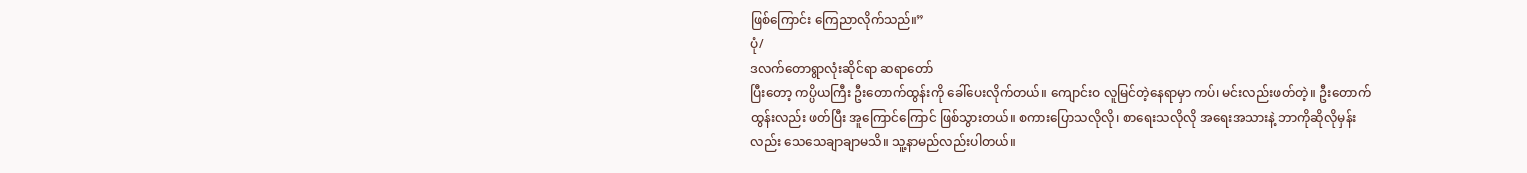ဖြစ်ကြောင်း ကြေညာလိုက်သည်။”
ပုံ/
ဒလက်တောရွာလုံးဆိုင်ရာ ဆရာတော်
ပြီးတော့ ကပ္ပိယကြီး ဦးတောက်ထွန်းကို ခေါ်ပေးလိုက်တယ်။ ကျောင်းဝ လူမြင်တဲ့နေရာမှာ ကပ်၊ မင်းလည်းဖတ်တဲ့။ ဦးတောက်ထွန်းလည်း ဖတ်ပြီး အူကြောင်ကြောင် ဖြစ်သွားတယ်။ စကားပြောသလိုလို၊ စာရေးသလိုလို အရေးအသားနဲ့ ဘာကိုဆိုလိုမှန်းလည်း သေသေချာချာမသိ။ သူ့နာမည်လည်းပါတယ်။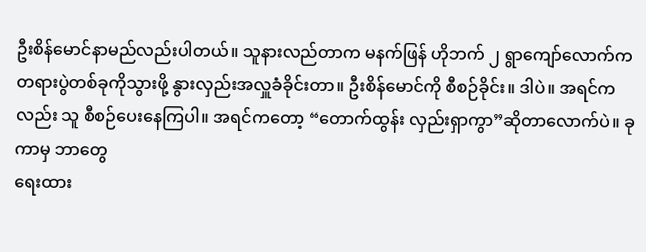ဦးစိန်မောင်နာမည်လည်းပါတယ်။ သူနားလည်တာက မနက်ဖြန် ဟိုဘက် ၂ ရွာကျော်လောက်က တရားပွဲတစ်ခုကိုသွားဖို့ နွားလှည်းအလှူခံခိုင်းတာ။ ဦးစိန်မောင်ကို စီစဉ်ခိုင်း။ ဒါပဲ။ အရင်ကလည်း သူ စီစဉ်ပေးနေကြပါ။ အရင်ကတော့ “တောက်ထွန်း လှည်းရှာကွာ”ဆိုတာလောက်ပဲ။ ခုကာမှ ဘာတွေ
ရေးထား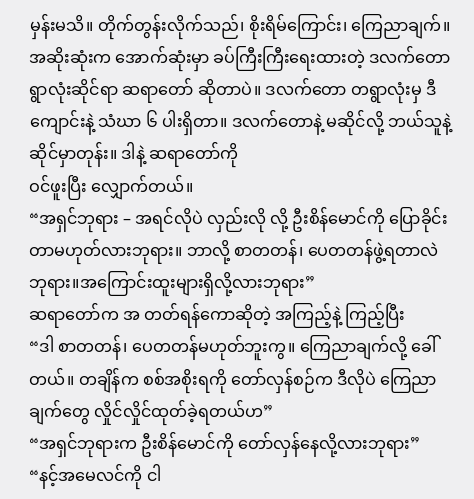မှန်းမသိ။ တိုက်တွန်းလိုက်သည်၊ စိုးရိမ်ကြောင်း၊ ကြေညာချက်။ အဆိုးဆုံးက အောက်ဆုံးမှာ ခပ်ကြီးကြီးရေးထားတဲ့ ဒလက်တောရွာလုံးဆိုင်ရာ ဆရာတော် ဆိုတာပဲ။ ဒလက်တော တရွာလုံးမှ ဒီကျောင်းနဲ့ သံဃာ ၆ ပါးရှိတာ။ ဒလက်တောနဲ့ မဆိုင်လို့ ဘယ်သူနဲ့ဆိုင်မှာတုန်း။ ဒါနဲ့ ဆရာတော်ကို
ဝင်ဖူးပြီး လျှောက်တယ်။
“အရှင်ဘုရား – အရင်လိုပဲ လှည်းလို လို့ ဦးစိန်မောင်ကို ပြောခိုင်းတာမဟုတ်လားဘုရား။ ဘာလို့ စာတတန်၊ ပေတတန်ဖွဲ့ရတာလဲ ဘုရား။အကြောင်းထူးများရှိလို့လားဘုရား”
ဆရာတော်က အ တတ်ရန်ကောဆိုတဲ့ အကြည့်နဲ့ ကြည့်ပြီး
“ဒါ စာတတန်၊ ပေတတန်မဟုတ်ဘူးကွ။ ကြေညာချက်လို့ ခေါ်တယ်။ တချိန်က စစ်အစိုးရကို တော်လှန်စဉ်က ဒီလိုပဲ ကြေညာချက်တွေ လှိုင်လှိုင်ထုတ်ခဲ့ရတယ်ဟ”
“အရှင်ဘုရားက ဦးစိန်မောင်ကို တော်လှန်နေလို့လားဘုရား”
“နင့်အမေလင်ကို ငါ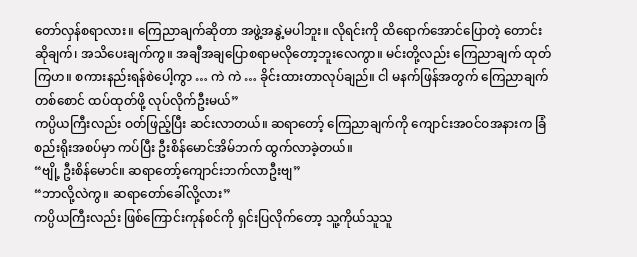တော်လှန်စရာလား။ ကြေညာချက်ဆိုတာ အဖွဲ့အနွဲ့မပါဘူး။ လိုရင်းကို ထိရောက်အောင်ပြောတဲ့ တောင်းဆိုချက်၊ အသိပေးချက်ကွ။ အချီအချပြောစရာမလိုတော့ဘူးလေကွာ။ မင်းတို့လည်း ကြေညာချက် ထုတ်ကြဟ။ စကားနည်းရန်စဲပေါ့ကွာ … ကဲ ကဲ … ခိုင်းထားတာလုပ်ချည်။ ငါ မနက်ဖြန်အတွက် ကြေညာချက်တစ်စောင် ထပ်ထုတ်ဖို့ လုပ်လိုက်ဦးမယ်”
ကပ္ပိယကြီးလည်း ဝတ်ဖြည့်ပြီး ဆင်းလာတယ်။ ဆရာတော့် ကြေညာချက်ကို ကျောင်းအဝင်ဝအနားက ခြံစည်းရိုးအစပ်မှာ ကပ်ပြီး ဦးစိန်မောင်အိမ်ဘက် ထွက်လာခဲ့တယ်။
“ဗျို့ ဦးစိန်မောင်။ ဆရာတော့်ကျောင်းဘက်လာဦးဗျ”
“ဘာလို့လဲကွ။ ဆရာတော်ခေါ်လို့လား”
ကပ္ပိယကြီးလည်း ဖြစ်ကြောင်းကုန်စင်ကို ရှင်းပြလိုက်တော့ သူ့ကိုယ်သူသူ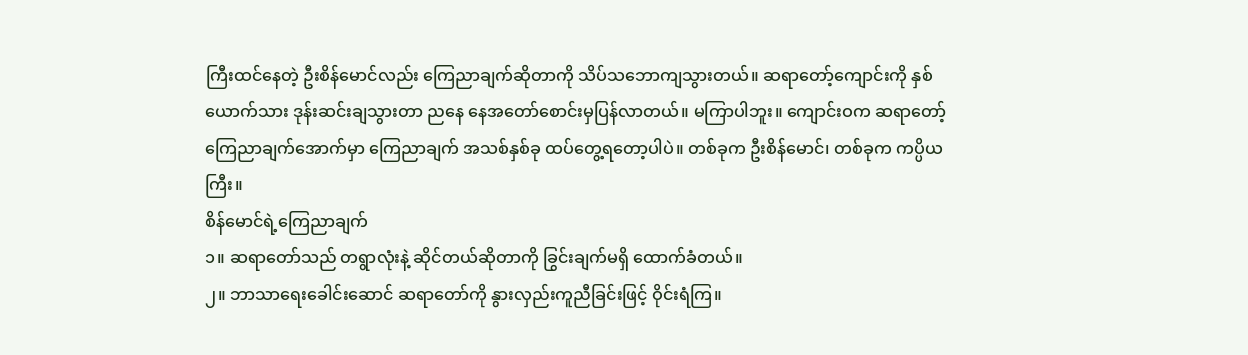ကြီးထင်နေတဲ့ ဦးစိန်မောင်လည်း ကြေညာချက်ဆိုတာကို သိပ်သဘောကျသွားတယ်။ ဆရာတော့်ကျောင်းကို နှစ်ယောက်သား ဒုန်းဆင်းချသွားတာ ညနေ နေအတော်စောင်းမှပြန်လာတယ်။ မကြာပါဘူး။ ကျောင်းဝက ဆရာတော့် ကြေညာချက်အောက်မှာ ကြေညာချက် အသစ်နှစ်ခု ထပ်တွေ့ရတော့ပါပဲ။ တစ်ခုက ဦးစိန်မောင်၊ တစ်ခုက ကပ္ပိယကြီး။
စိန်မောင်ရဲ့ကြေညာချက်
၁။ ဆရာတော်သည် တရွာလုံးနဲ့ ဆိုင်တယ်ဆိုတာကို ခြွင်းချက်မရှိ ထောက်ခံတယ်။
၂။ ဘာသာရေးခေါင်းဆောင် ဆရာတော်ကို နွားလှည်းကူညီခြင်းဖြင့် ဝိုင်းရံကြ။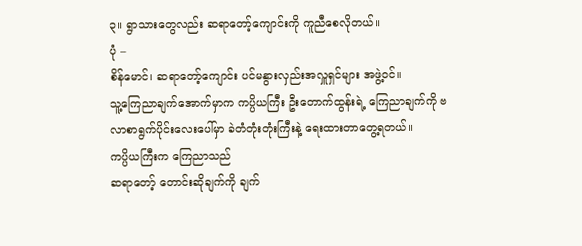၃။ ရွာသားတွေလည်း ဆရာတော့်ကျောင်းကို ကူညီစေလိုတယ်။
ပုံ –
စိန်မောင်၊ ဆရာတော့်ကျောင်း ပင်မနွားလှည်းအလှူရှင်များ အဖွဲ့ဝင်။
သူ့ကြေညာချက်အောက်မှာက ကပ္ပိယကြီး ဦးတောက်ထွန်းရဲ့ ကြေညာချက်ကို ဗလာစာရွက်ပိုင်းလေးပေါ်မှာ ခဲတံတုံးတုံးကြီးနဲ့ ရေးထားတာတွေ့ရတယ်။
ကပ္ပိယကြီးက ကြေညာသည်
ဆရာတော့် တောင်းဆိုချက်ကို ချက်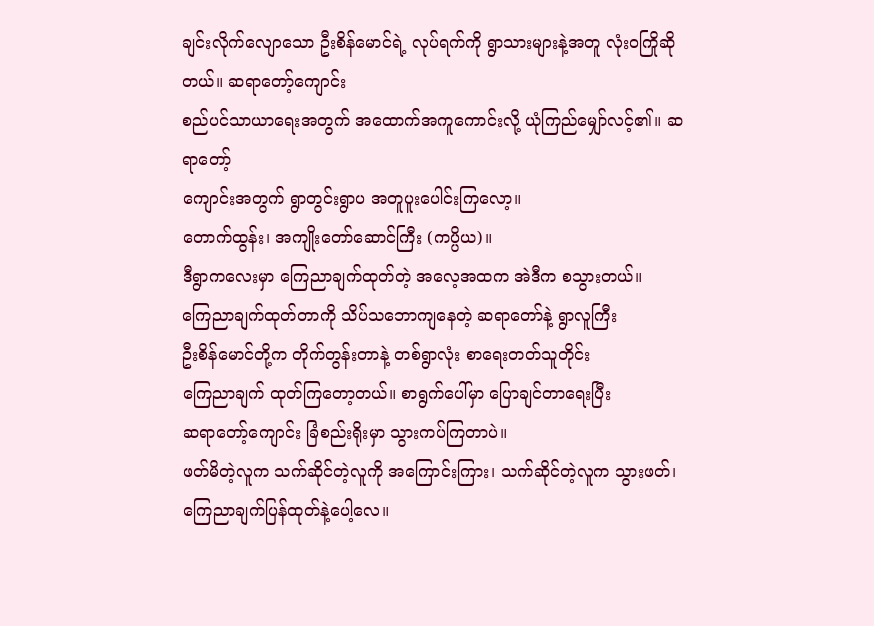ချင်းလိုက်လျောသော ဦးစိန်မောင်ရဲ့ လုပ်ရက်ကို ရွာသားများနဲ့အတူ လုံးဝကြိုဆိုတယ်။ ဆရာတော့်ကျောင်း
စည်ပင်သာယာရေးအတွက် အထောက်အကူကောင်းလို့ ယုံကြည်မျှော်လင့်၏။ ဆရာတော့်
ကျောင်းအတွက် ရွာတွင်းရွာပ အတူပူးပေါင်းကြလော့။
တောက်ထွန်း၊ အကျိုးတော်ဆောင်ကြီး (ကပ္ပိယ)။
ဒီရွာကလေးမှာ ကြေညာချက်ထုတ်တဲ့ အလေ့အထက အဲဒီက စသွားတယ်။
ကြေညာချက်ထုတ်တာကို သိပ်သဘောကျနေတဲ့ ဆရာတော်နဲ့ ရွာလူကြီး
ဦးစိန်မောင်တို့က တိုက်တွန်းတာနဲ့ တစ်ရွာလုံး စာရေးတတ်သူတိုင်း
ကြေညာချက် ထုတ်ကြတော့တယ်။ စာရွက်ပေါ်မှာ ပြောချင်တာရေးပြီး
ဆရာတော့်ကျောင်း ခြံစည်းရိုးမှာ သွားကပ်ကြတာပဲ။
ဖတ်မိတဲ့လူက သက်ဆိုင်တဲ့လူကို အကြောင်းကြား၊ သက်ဆိုင်တဲ့လူက သွားဖတ်၊
ကြေညာချက်ပြန်ထုတ်နဲ့ပေါ့လေ။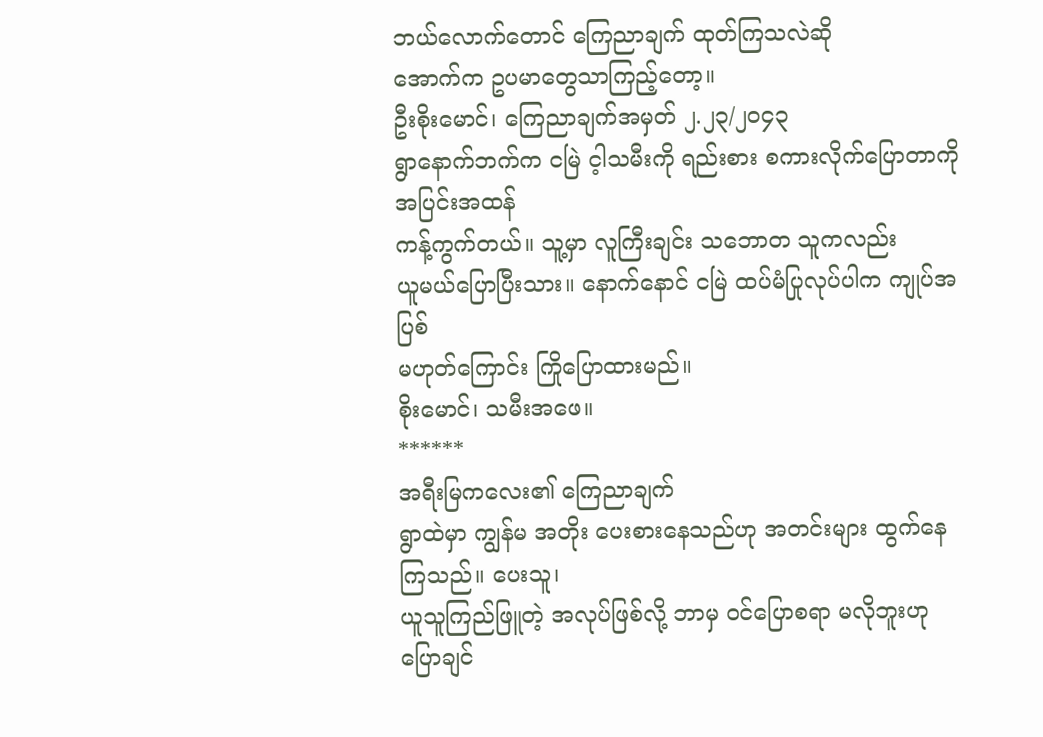ဘယ်လောက်တောင် ကြေညာချက် ထုတ်ကြသလဲဆို
အောက်က ဥပမာတွေသာကြည့်တော့။
ဦးစိုးမောင်၊ ကြေညာချက်အမှတ် ၂.၂၃/၂၀၄၃
ရွာနောက်ဘက်က ငမြဲ င့ါသမီးကို ရည်းစား စကားလိုက်ပြောတာကို အပြင်းအထန်
ကန့်ကွက်တယ်။ သူ့မှာ လူကြီးချင်း သဘောတ သူကလည်း
ယူမယ်ပြောပြီးသား။ နောက်နောင် ငမြဲ ထပ်မံပြုလုပ်ပါက ကျုပ်အပြစ်
မဟုတ်ကြောင်း ကြိုပြောထားမည်။
စိုးမောင်၊ သမီးအဖေ။
******
အရီးမြကလေး၏ ကြေညာချက်
ရွာထဲမှာ ကျွန်မ အတိုး ပေးစားနေသည်ဟု အတင်းများ ထွက်နေကြသည်။ ပေးသူ၊
ယူသူကြည်ဖြူတဲ့ အလုပ်ဖြစ်လို့ ဘာမှ ဝင်ပြောစရာ မလိုဘူးဟု ပြောချင်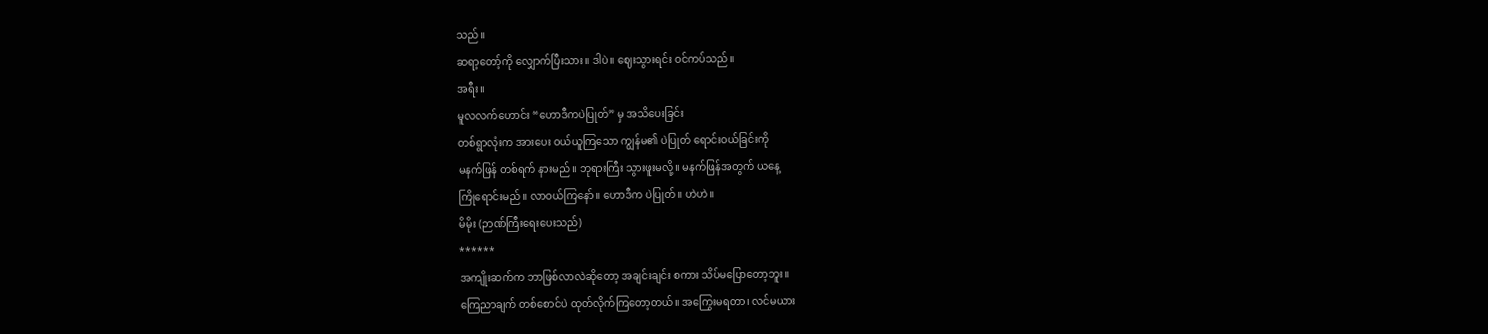သည်။
ဆရာ့တော့်ကို လျှောက်ပြီးသား။ ဒါပဲ။ ဈေးသွားရင်း ဝင်ကပ်သည်။
အရီး။
မူလလက်ဟောင်း “ဟောဒီကပဲပြုတ်” မှ အသိပေးခြင်း
တစ်ရွာလုံးက အားပေး ဝယ်ယူကြသော ကျွန်မ၏ ပဲပြုတ် ရောင်းဝယ်ခြင်းကို
မနက်ဖြန် တစ်ရက် နားမည်။ ဘုရားကြီး သွားဖူးမလို့။ မနက်ဖြန်အတွက် ယနေ့
ကြိုရောင်းမည်။ လာဝယ်ကြနော်။ ဟောဒီက ပဲပြုတ်။ ဟဲဟဲ။
မိမိုး (ဉာဏ်ကြီးရေးပေးသည်)
******
အကျိုးဆက်က ဘာဖြစ်လာလဲဆိုတော့ အချင်းချင်း စကား သိပ်မပြောတော့ဘူး။
ကြေညာချက် တစ်စောင်ပဲ ထုတ်လိုက်ကြတော့တယ်။ အကြွေးမရတာ၊ လင်မယား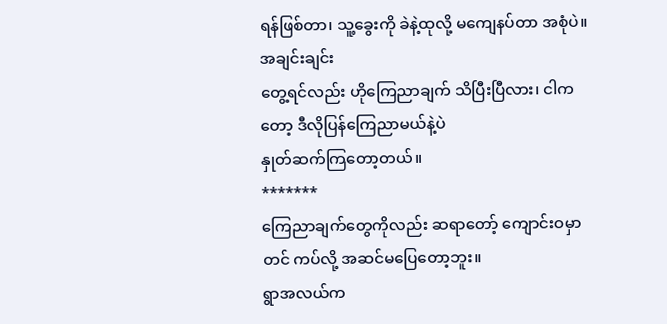ရန်ဖြစ်တာ၊ သူ့ခွေးကို ခဲနဲ့ထုလို့ မကျေနပ်တာ အစုံပဲ။ အချင်းချင်း
တွေ့ရင်လည်း ဟိုကြေညာချက် သိပြီးပြီလား၊ ငါကတော့ ဒီလိုပြန်ကြေညာမယ်နဲ့ပဲ
နှုတ်ဆက်ကြတော့တယ်။
*******
ကြေညာချက်တွေကိုလည်း ဆရာတော့် ကျောင်းဝမှာတင် ကပ်လို့ အဆင်မပြေတော့ဘူး။
ရွာအလယ်က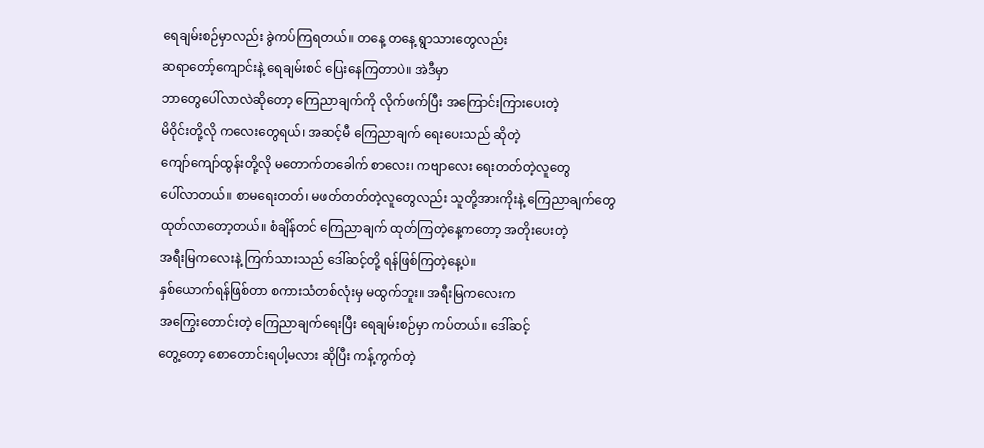ရေချမ်းစဉ်မှာလည်း ခွဲကပ်ကြရတယ်။ တနေ့ တနေ့ ရွာသားတွေလည်း
ဆရာတော့်ကျောင်းနဲ့ ရေချမ်းစင် ပြေးနေကြတာပဲ။ အဲဒီမှာ
ဘာတွေပေါ်လာလဲဆိုတော့ ကြေညာချက်ကို လိုက်ဖက်ပြီး အကြောင်းကြားပေးတဲ့
မိဝိုင်းတို့လို ကလေးတွေရယ်၊ အဆင့်မီ ကြေညာချက် ရေးပေးသည် ဆိုတဲ့
ကျော်ကျော်ထွန်းတို့လို မတောက်တခေါက် စာလေး၊ ကဗျာလေး ရေးတတ်တဲ့လူတွေ
ပေါ်လာတယ်။ စာမရေးတတ်၊ မဖတ်တတ်တဲ့လူတွေလည်း သူတို့အားကိုးနဲ့ ကြေညာချက်တွေ
ထုတ်လာတော့တယ်။ စံချိန်တင် ကြေညာချက် ထုတ်ကြတဲ့နေ့ကတော့ အတိုးပေးတဲ့
အရီးမြကလေးနဲ့ ကြက်သားသည် ဒေါ်ဆင့်တို့ ရန်ဖြစ်ကြတဲ့နေ့ပဲ။
နှစ်ယောက်ရန်ဖြစ်တာ စကားသံတစ်လုံးမှ မထွက်ဘူး။ အရီးမြကလေးက
အကြွေးတောင်းတဲ့ ကြေညာချက်ရေးပြီး ရေချမ်းစဉ်မှာ ကပ်တယ်။ ဒေါ်ဆင့်
တွေ့တော့ စောတောင်းရပါ့မလား ဆိုပြီး ကန့်ကွက်တဲ့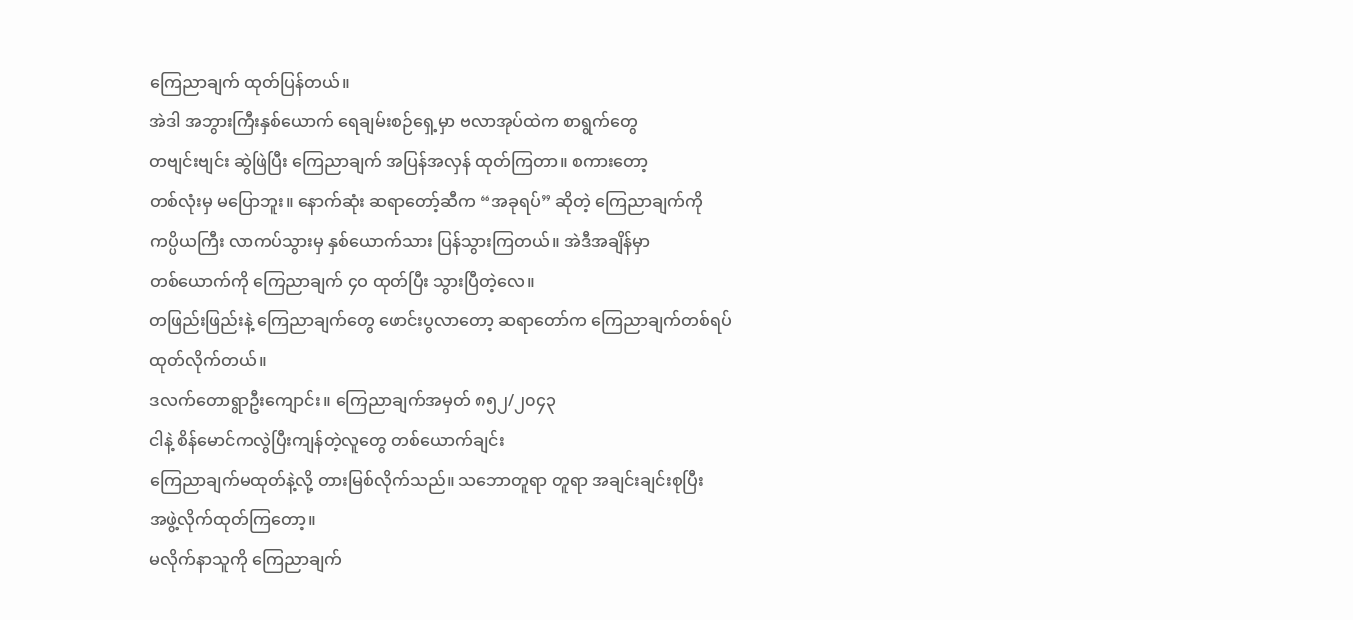ကြေညာချက် ထုတ်ပြန်တယ်။
အဲဒါ အဘွားကြီးနှစ်ယောက် ရေချမ်းစဉ်ရှေ့မှာ ဗလာအုပ်ထဲက စာရွက်တွေ
တဗျင်းဗျင်း ဆွဲဖြဲပြီး ကြေညာချက် အပြန်အလှန် ထုတ်ကြတာ။ စကားတော့
တစ်လုံးမှ မပြောဘူး။ နောက်ဆုံး ဆရာတော့်ဆီက “အခုရပ်” ဆိုတဲ့ ကြေညာချက်ကို
ကပ္ပိယကြီး လာကပ်သွားမှ နှစ်ယောက်သား ပြန်သွားကြတယ်။ အဲဒီအချိန်မှာ
တစ်ယောက်ကို ကြေညာချက် ၄ဝ ထုတ်ပြီး သွားပြီတဲ့လေ။
တဖြည်းဖြည်းနဲ့ ကြေညာချက်တွေ ဖောင်းပွလာတော့ ဆရာတော်က ကြေညာချက်တစ်ရပ်
ထုတ်လိုက်တယ်။
ဒလက်တောရွာဦးကျောင်း။ ကြေညာချက်အမှတ် ၈၅၂/၂၀၄၃
ငါနဲ့ စိန်မောင်ကလွဲပြီးကျန်တဲ့လူတွေ တစ်ယောက်ချင်း
ကြေညာချက်မထုတ်နဲ့လို့ တားမြစ်လိုက်သည်။ သဘောတူရာ တူရာ အချင်းချင်းစုပြီး
အဖွဲ့လိုက်ထုတ်ကြတော့။
မလိုက်နာသူကို ကြေညာချက်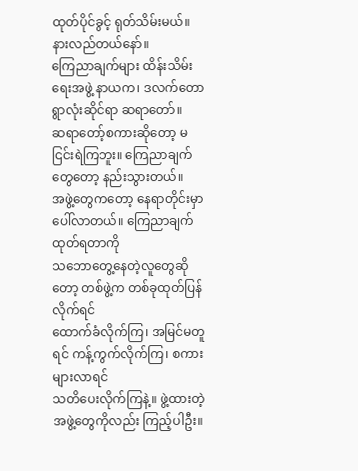ထုတ်ပိုင်ခွင့် ရုတ်သိမ်းမယ်။ နားလည်တယ်နော်။
ကြေညာချက်များ ထိန်းသိမ်းရေးအဖွဲ့ နာယက၊ ဒလက်တောရွာလုံးဆိုင်ရာ ဆရာတော်။
ဆရာတော့်စကားဆိုတော့ မငြင်းရဲကြဘူး။ ကြေညာချက်တွေတော့ နည်းသွားတယ်။
အဖွဲ့တွေကတော့ နေရာတိုင်းမှာ ပေါ်လာတယ်။ ကြေညာချက်ထုတ်ရတာကို
သဘောတွေ့နေတဲ့လူတွေဆိုတော့ တစ်ဖွဲ့က တစ်ခုထုတ်ပြန်လိုက်ရင်
ထောက်ခံလိုက်ကြ၊ အမြင်မတူရင် ကန့်ကွက်လိုက်ကြ၊ စကားများလာရင်
သတိပေးလိုက်ကြနဲ့။ ဖွဲ့ထားတဲ့ အဖွဲ့တွေကိုလည်း ကြည့်ပါဦး။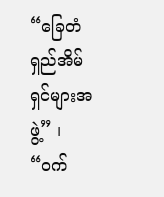“ခြေတံရှည်အိမ်ရှင်များအဖွဲ့” ၊ “ဝက်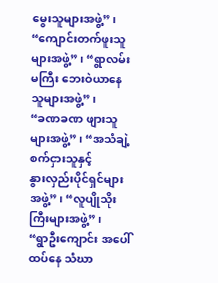မွေးသူများအဖွဲ့” ၊
“ကျောင်းတက်ဖူးသူများအဖွဲ့” ၊ “ရွာလမ်းမကြီး ဘေးဝဲယာနေသူများအဖွဲ့” ၊
“ခဏခဏ ဖျားသူများအဖွဲ့” ၊ “အသံချဲ့စက်ငှားသူနှင့်
နွားလှည်းပိုင်ရှင်များအဖွဲ့” ၊ “လူပျိုသိုးကြီးများအဖွဲ့” ၊
“ရွာဦးကျောင်း အပေါ်ထပ်နေ သံဃာ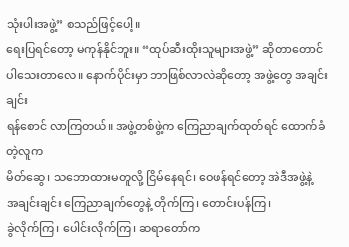သုံးပါးအဖွဲ့” စသည်ဖြင့်ပေါ့။
ရေးပြရင်တော့ မကုန်နိုင်ဘူး။ “ထုပ်ဆီးထိုးသူများအဖွဲ့” ဆိုတာတောင်
ပါသေးတာလေ။ နောက်ပိုင်းမှာ ဘာဖြစ်လာလဲဆိုတော့ အဖွဲ့တွေ အချင်းချင်း
ရန်စောင် လာကြတယ်။ အဖွဲ့တစ်ဖွဲ့က ကြေညာချက်ထုတ်ရင် ထောက်ခံတဲ့လူက
မိတ်ဆွေ၊ သဘောထားမတူလို့ ငြိမ်နေရင်၊ ဝေဖန်ရင်တော့ အဲဒီအဖွဲ့နဲ့
အချင်းချင်း ကြေညာချက်တွေနဲ့ တိုက်ကြ၊ တောင်းပန်ကြ၊
ခွဲလိုက်ကြ၊ ပေါင်းလိုက်ကြ၊ ဆရာတော်က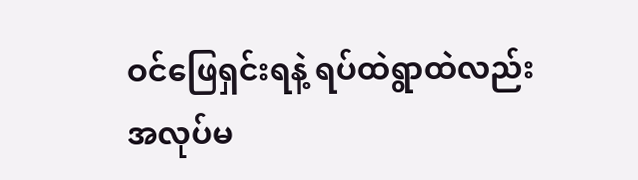ဝင်ဖြေရှင်းရနဲ့ ရပ်ထဲရွာထဲလည်း
အလုပ်မ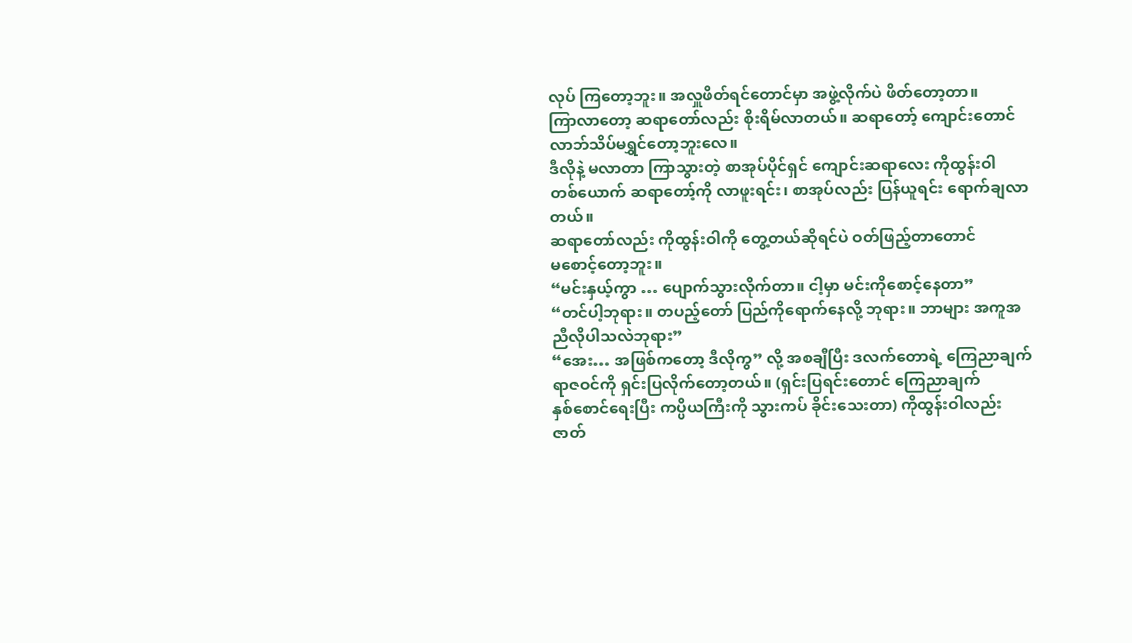လုပ် ကြတော့ဘူး။ အလှူဖိတ်ရင်တောင်မှာ အဖွဲ့လိုက်ပဲ ဖိတ်တော့တာ။
ကြာလာတော့ ဆရာတော်လည်း စိုးရိမ်လာတယ်။ ဆရာတော့် ကျောင်းတောင်
လာဘ်သိပ်မရွှင်တော့ဘူးလေ။
ဒီလိုနဲ့ မလာတာ ကြာသွားတဲ့ စာအုပ်ပိုင်ရှင် ကျောင်းဆရာလေး ကိုထွန်းဝါ
တစ်ယောက် ဆရာတော့်ကို လာဖူးရင်း၊ စာအုပ်လည်း ပြန်ယူရင်း ရောက်ချလာတယ်။
ဆရာတော်လည်း ကိုထွန်းဝါကို တွေ့တယ်ဆိုရင်ပဲ ဝတ်ဖြည့်တာတောင်
မစောင့်တော့ဘူး။
“မင်းနှယ့်ကွာ … ပျောက်သွားလိုက်တာ။ ငါ့မှာ မင်းကိုစောင့်နေတာ”
“တင်ပါ့ဘုရား။ တပည့်တော် ပြည်ကိုရောက်နေလို့ ဘုရား။ ဘာများ အကူအညီလိုပါသလဲဘုရား”
“အေး… အဖြစ်ကတော့ ဒီလိုကွ” လို့ အစချီပြီး ဒလက်တောရဲ့ ကြေညာချက်
ရာဇဝင်ကို ရှင်းပြလိုက်တော့တယ်။ (ရှင်းပြရင်းတောင် ကြေညာချက်
နှစ်စောင်ရေးပြီး ကပ္ပိယကြီးကို သွားကပ် ခိုင်းသေးတာ) ကိုထွန်းဝါလည်း
ဇာတ်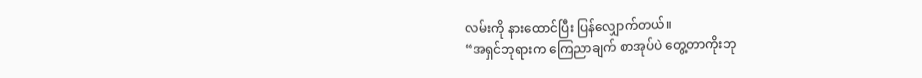လမ်းကို နားထောင်ပြီး ပြန်လျှောက်တယ်။
“အရှင်ဘုရားက ကြေညာချက် စာအုပ်ပဲ တွေ့တာကိုးဘု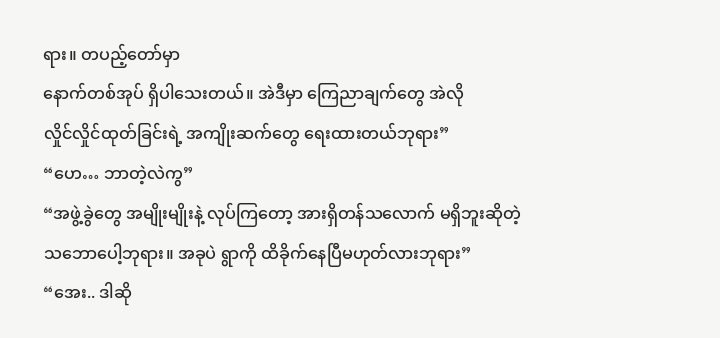ရား။ တပည့်တော်မှာ
နောက်တစ်အုပ် ရှိပါသေးတယ်။ အဲဒီမှာ ကြေညာချက်တွေ အဲလို
လှိုင်လှိုင်ထုတ်ခြင်းရဲ့ အကျိုးဆက်တွေ ရေးထားတယ်ဘုရား”
“ဟေ… ဘာတဲ့လဲကွ”
“အဖွဲ့ခွဲတွေ အမျိုးမျိုးနဲ့ လုပ်ကြတော့ အားရှိတန်သလောက် မရှိဘူးဆိုတဲ့
သဘောပေါ့ဘုရား။ အခုပဲ ရွာကို ထိခိုက်နေပြီမဟုတ်လားဘုရား”
“အေး.. ဒါဆို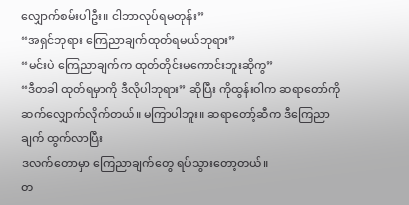လျှောက်စမ်းပါဦး။ ငါဘာလုပ်ရမတုန်း”
“အရှင်ဘုရား ကြေညာချက်ထုတ်ရမယ်ဘုရား”
“မင်းပဲ ကြေညာချက်က ထုတ်တိုင်းမကောင်းဘူးဆိုကွ”
“ဒီတခါ ထုတ်ရမှာကို ဒီလိုပါဘုရား” ဆိုပြီး ကိုထွန်းဝါက ဆရာတော်ကို
ဆက်လျှောက်လိုက်တယ်။ မကြာပါဘူး။ ဆရာတော့်ဆီက ဒီကြေညာချက် ထွက်လာပြီး
ဒလက်တောမှာ ကြေညာချက်တွေ ရပ်သွားတော့တယ်။
တ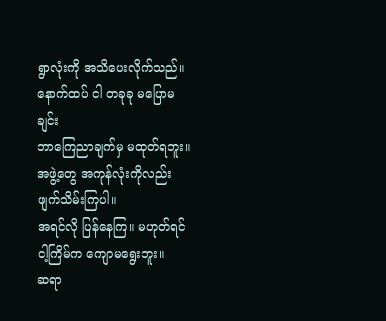ရွာလုံးကို အသိပေးလိုက်သည်။ နောက်ထပ် ငါ တခုခု မပြောမချင်း
ဘာကြေညာချက်မှ မထုတ်ရဘူး။ အဖွဲ့တွေ အကုန်လုံးကိုလည်း ဖျက်သိမ်းကြပါ။
အရင်လို ပြန်နေကြ။ မဟုတ်ရင် ငါ့ကြိမ်က ကျောမရွေးဘူး။
ဆရာ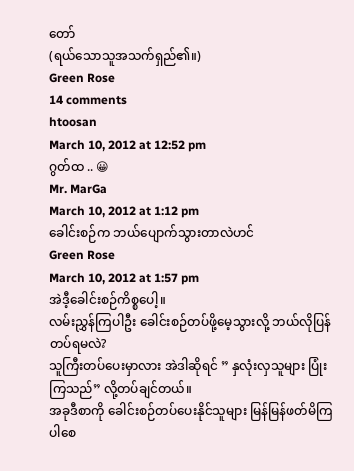တော်
(ရယ်သောသူအသက်ရှည်၏။)
Green Rose
14 comments
htoosan
March 10, 2012 at 12:52 pm
ဂွတ်ထ .. 😀
Mr. MarGa
March 10, 2012 at 1:12 pm
ခေါင်းစဉ်က ဘယ်ပျောက်သွားတာလဲဟင်
Green Rose
March 10, 2012 at 1:57 pm
အဲဒီ့ခေါင်းစဉ်ကိစ္စပေါ့။
လမ်းညွှန်ကြပါဦး ခေါင်းစဉ်တပ်ဖို့မေ့သွားလို့ ဘယ်လိုပြန်တပ်ရမလဲ?
သူကြီးတပ်ပေးမှာလား အဲဒါဆိုရင် ” နှလုံးလှသူများ ပြုံးကြသည်” လို့တပ်ချင်တယ်။
အခုဒီစာကို ခေါင်းစဉ်တပ်ပေးနိုင်သူများ မြန်မြန်ဖတ်မိကြပါစေ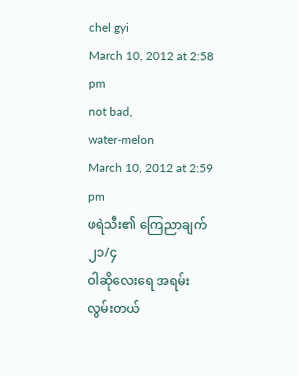chel gyi
March 10, 2012 at 2:58 pm
not bad,
water-melon
March 10, 2012 at 2:59 pm
ဖရဲသီး၏ ကြေညာချက် ၂၁/၄
ဝါဆိုလေးရေ အရမ်းလွမ်းတယ်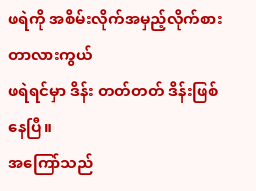ဖရဲကို အစိမ်းလိုက်အမှည့်လိုက်စားတာလားကွယ်
ဖရဲရင်မှာ ဒိန်း တတ်တတ် ဒိန်းဖြစ်နေပြီ။
အကြော်သည်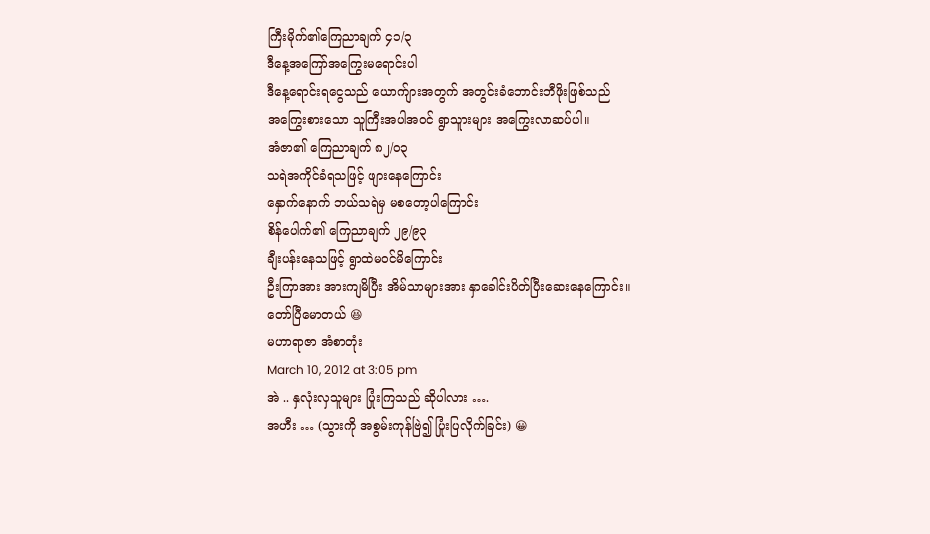ကြီးမိုက်၏ကြေညာချက် ၄၁/၃
ဒီနေ့အကြော်အကြွေးမရောင်းပါ
ဒီနေ့ရောင်းရငွေသည် ယောက်ျားအတွက် အတွင်းခံဘောင်းဘီဖိုးဖြစ်သည်
အကြွေးစားသော သူကြီးအပါအဝင် ရွာသူားများ အကြွေးလာဆပ်ပါ။
အံဇာ၏ ကြေညာချက် ၈၂/၀၃
သရဲအကိုင်ခံရသဖြင့် ဖျားနေကြောင်း
နှောက်နောက် ဘယ်သရဲမှ မစတော့ပါကြောင်း
စိန်ပေါက်၏ ကြေညာချက် ၂၉/၉၃
ချီးပန်းနေသဖြင့် ရွာထဲမဝင်မိကြောင်း
ဦးကြာအား အားကျမိပြီး အိမ်သာများအား နှာခေါင်းပိတ်ပြီးဆေးနေကြောင်း။
တော်ပြီမောတယ် 😆
မဟာရာဇာ အံစာတုံး
March 10, 2012 at 3:05 pm
အဲ .. နှလုံးလှသူများ ပြုံးကြသည် ဆိုပါလား ….
အဟီး … (သွားကို အစွမ်းကုန်ဗြဲ၍ ပြုံးပြလိုက်ခြင်း) 😀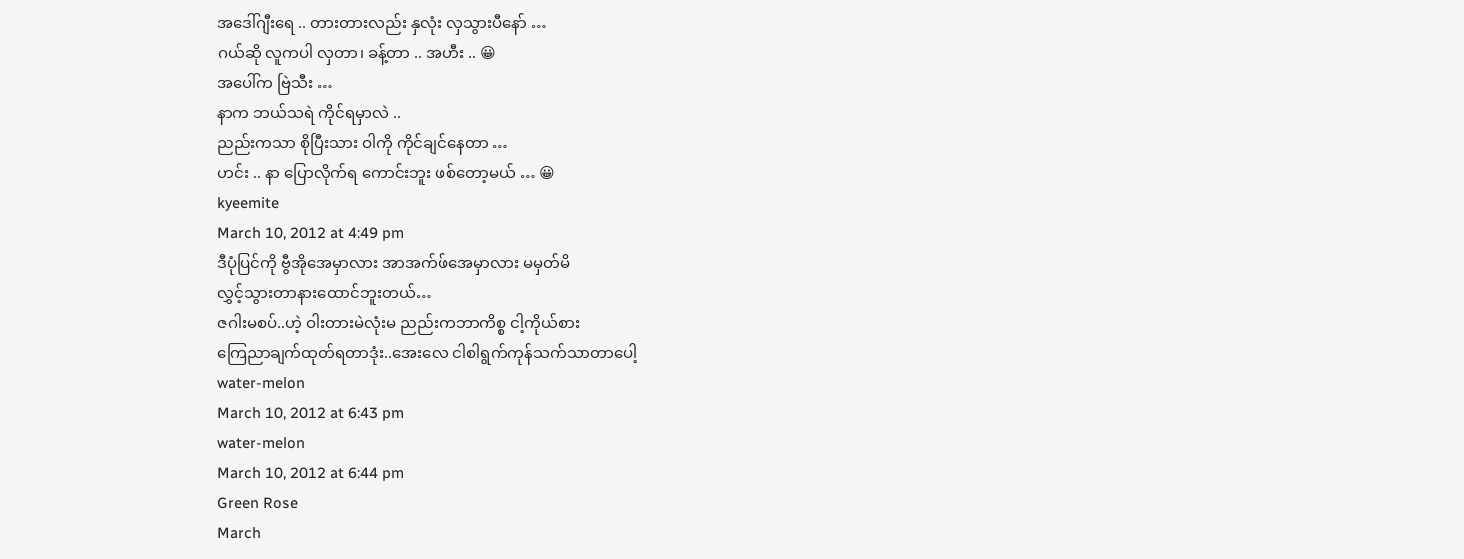အဒေါ်ဂျီးရေ .. တားတားလည်း နှလုံး လှသွားပီနော် …
ဂယ်ဆို လူကပါ လှတာ၊ ခန့်တာ .. အဟီး .. 😀
အပေါ်က ဗြဲသီး …
နာက ဘယ်သရဲ ကိုင်ရမှာလဲ ..
ညည်းကသာ စိုပြီးသား ဝါကို ကိုင်ချင်နေတာ …
ဟင်း .. နာ ပြောလိုက်ရ ကောင်းဘူး ဖစ်တော့မယ် … 😀
kyeemite
March 10, 2012 at 4:49 pm
ဒီပုံပြင်ကို ဗွီအိုအေမှာလား အာအက်ဖ်အေမှာလား မမှတ်မိ
လွှင့်သွားတာနားထောင်ဘူးတယ်…
ဇဂါးမစပ်..ဟဲ့ ဝါးတားမဲလုံးမ ညည်းကဘာကိစ္စ ငါ့ကိုယ်စား
ကြေညာချက်ထုတ်ရတာဒုံး..အေးလေ ငါစါရွက်ကုန်သက်သာတာပေါ့
water-melon
March 10, 2012 at 6:43 pm
water-melon
March 10, 2012 at 6:44 pm
Green Rose
March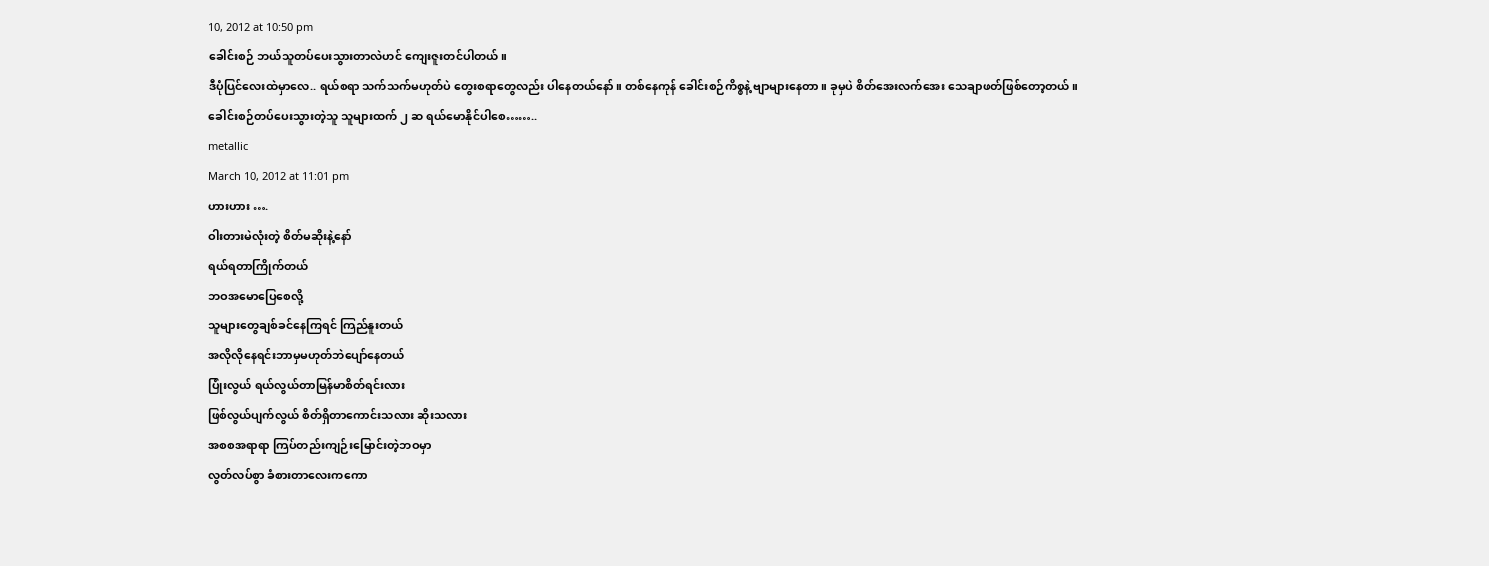10, 2012 at 10:50 pm
ခေါင်းစဉ် ဘယ်သူတပ်ပေးသွားတာလဲဟင် ကျေးဇူးတင်ပါတယ်။
ဒီပုံပြင်လေးထဲမှာလေ.. ရယ်စရာ သက်သက်မဟုတ်ပဲ တွေးစရာတွေလည်း ပါနေတယ်နော်။ တစ်နေကုန် ခေါင်းစဉ်ကိစ္စနဲ့ ဗျာများနေတာ။ ခုမှပဲ စိတ်အေးလက်အေး သေချာဖတ်ဖြစ်တော့တယ်။
ခေါင်းစဉ်တပ်ပေးသွားတဲ့သူ သူများထက် ၂ ဆ ရယ်မောနိုင်ပါစေ……..
metallic
March 10, 2012 at 11:01 pm
ဟားဟား ….
ဝါးတားမဲလုံးတဲ့ စိတ်မဆိုးနဲ့နော်
ရယ်ရတာကြိုက်တယ်
ဘဝအမောပြေစေလို့
သူများတွေချစ်ခင်နေကြရင် ကြည်နူးတယ်
အလိုလိုနေရင်းဘာမှမဟုတ်ဘဲပျော်နေတယ်
ပြုံးလွယ် ရယ်လွယ်တာမြန်မာစိတ်ရင်းလား
ဖြစ်လွယ်ပျက်လွယ် စိတ်ရှိတာကောင်းသလား ဆိုးသလား
အစစအရာရာ ကြပ်တည်းကျဉ်းမြောင်းတဲ့ဘဝမှာ
လွတ်လပ်စွာ ခံစားတာလေးကကော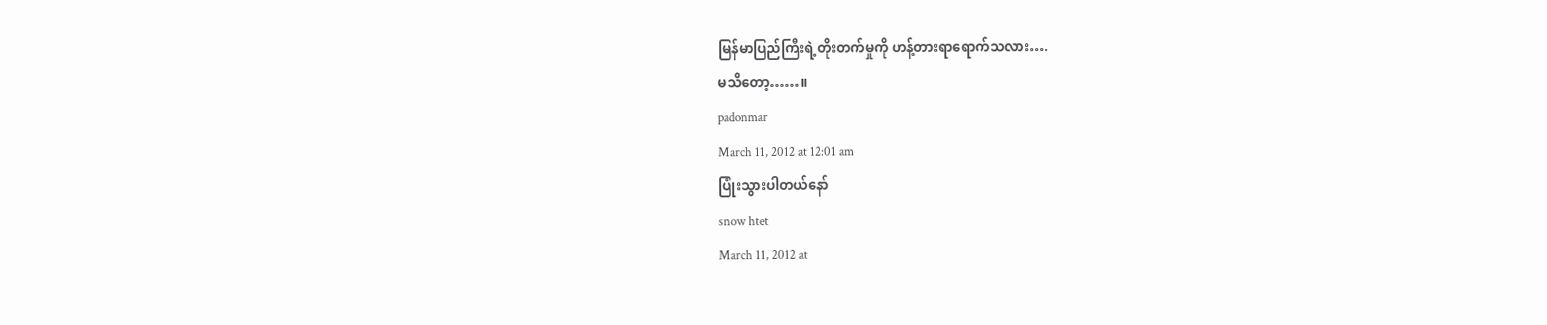မြန်မာပြည်ကြီးရဲ့တိုးတက်မှုကို ဟန့်တားရာရောက်သလား….
မသိတော့……။
padonmar
March 11, 2012 at 12:01 am
ပြုံးသွားပါတယ်နော်
snow htet
March 11, 2012 at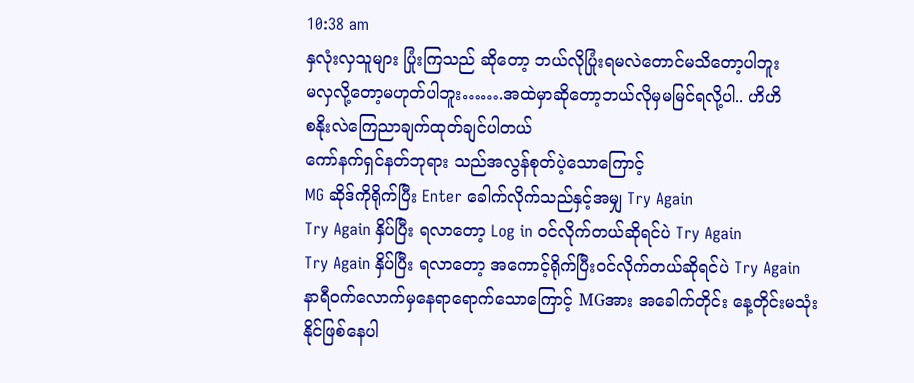10:38 am
နှလုံးလှသူများ ပြုံးကြသည် ဆိုတော့ ဘယ်လိုပြုံးရမလဲတောင်မသိတော့ပါဘူး
မလှလို့တော့မဟုတ်ပါဘူး…….အထဲမှာဆိုတော့ဘယ်လိုမှမမြင်ရလို့ပါ.. ဟိဟိ
စနိုးလဲကြေညာချက်ထုတ်ချင်ပါတယ်
ကော်နက်ရှင်နတ်ဘုရား သည်အလွန်စုတ်ပဲ့သောကြောင့်
MG ဆိုဒ်ကိုရိုက်ပြီး Enter ခေါက်လိုက်သည်နှင့်အမျှ Try Again
Try Again နှိပ်ပြီး ရလာတော့ Log in ဝင်လိုက်တယ်ဆိုရင်ပဲ Try Again
Try Again နှိပ်ပြီး ရလာတော့ အကောင့်ရိုက်ပြီးဝင်လိုက်တယ်ဆိုရင်ပဲ Try Again
နာရီဝက်လောက်မှနေရာရောက်သောကြောင့် MGအား အခေါက်တိုင်း နေ့တိုင်းမသုံးနိုင်ဖြစ်နေပါ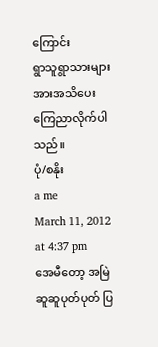ကြောင်း
ရွာသူရွာသားများအားအသိပေးကြေညာလိုက်ပါသည်။
ပုံ/စနိုး
a me
March 11, 2012 at 4:37 pm
အေမီတော့ အမြဲဆူဆူပုတ်ပုတ် ပြ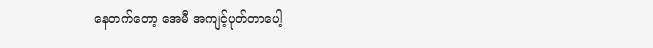နေတက်တော့ အေမီ အကျင့်ပုတ်တာပေါ့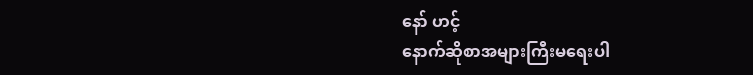နော် ဟင့်
နောက်ဆိုစာအများကြီးမရေးပါ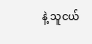နဲ့ သူငယ်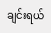ချင်းရယ်